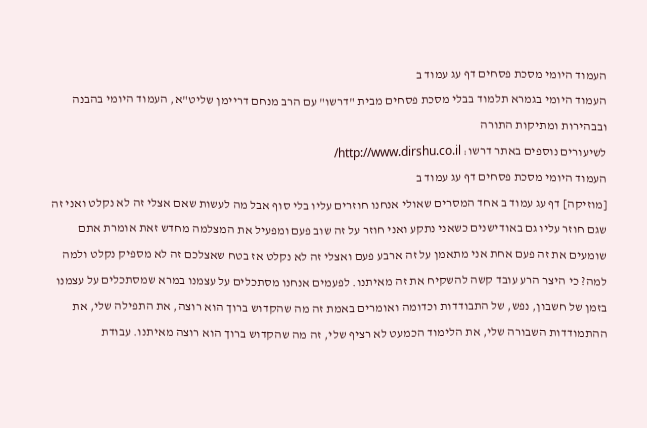העמוד היומי מסכת פסחים דף עג עמוד ב
העמוד היומי בגמרא תלמוד בבלי מסכת פסחים מבית "דרשו" עם הרב מנחם דריימן שליט"א, העמוד היומי בהבנה ובבהירות ומתיקות התורה
לשיעורים נוספים באתר דרשו: http://www.dirshu.co.il/
העמוד היומי מסכת פסחים דף עג עמוד ב
[מוזיקה] דף עג עמוד ב אחד המסרים שאולי אנחנו חוזרים עליו בלי סוף אבל מה לעשות שאם אצלי זה לא נקלט ואני זה שגם חוזר עליו גם באודישנים כשאני נתקע ואני חוזר על זה שוב פעם ומפעיל את המצלמה מחדש זאת אומרת אתם שומעים את זה פעם אחת אני מתאמן על זה ארבע פעם ואצלי זה לא נקלט אז בטח שאצלכם זה לא מספיק נקלט ולמה למה? כי היצר הרע עובד קשה להשקיח את זה מאיתנו. לפעמים אנחנו מסתכלים על עצמנו במרא שמסתכלים על עצמנו בזמן של חשבון, נפש, של התבודדות וכדומה ואומרים באמת זה מה שהקדוש ברוך הוא רוצה, את התפילה שלי, את ההתמודדות השבורה שלי, את הלימוד הכמעט לא רציף שלי, זה מה שהקדוש ברוך הוא רוצה מאיתנו. עבודת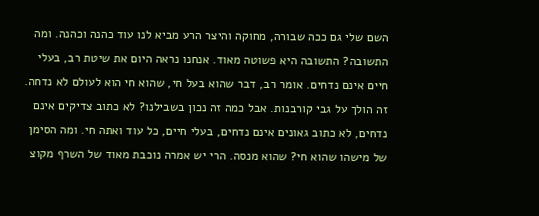השם שלי גם ככה שבורה, מחוקה והיצר הרע מביא לנו עוד כהנה וכהנה. ומה התשובה? התשובה היא פשוטה מאוד. אנחנו נראה היום את שיטת רב, בעלי חיים אינם נדחים. אומר רב, דבר שהוא בעל חי, שהוא חי הוא לעולם לא נדחה. זה הולך על גבי קורבנות. אבל כמה זה נכון בשבילנו? לא כתוב צדיקים אינם נדחים, לא כתוב גאונים אינם נדחים, בעלי חיים, כל עוד ואתה חי. ומה הסימן של מישהו שהוא חי? שהוא מנסה. הרי יש אמרה נוכבת מאוד של השרף מקוצ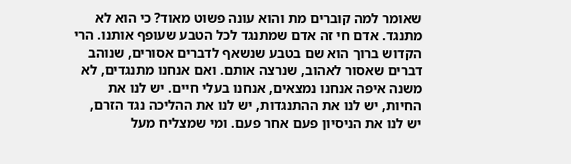שאומר למה קוברים מת והוא עונה פשוט מאוד? כי הוא לא מתנגד. אדם חי זה אדם שמתנגד לכל הטבע שעופף אותנו. הרי הקדוש ברוך הוא שם בטבע שנשאף לדברים אסורים, שנוהב דברים שאסור לאהוב, שנרצה אותם. ואם אנחנו מתנגדים, לא משנה איפה אנחנו נמצאים, אנחנו בעלי חיים. יש לנו את החיות, יש לנו את ההתנגדות, יש לנו את ההליכה נגד הזרם, יש לנו את הניסיון פעם אחר פעם. ומי שמצליח מעל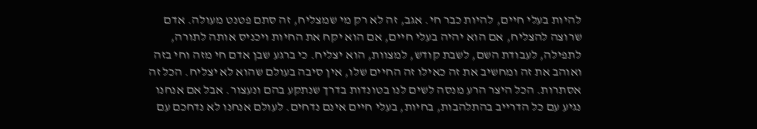להיות בעלי חיים, להיות כבר חי. אגב, זה לא רק מי שמצליח, זה סתם פטנט מעולה. אדם שרוצה להצליח, אם הוא יהיה בעלי חיים, אם הוא יקח את החיות ויכניס אותה לתורה, לתפילה, לעבודת השם, לשבת קודש, למצוות, הוא יצליח. כי ברגע שבן אדם חי מזה וחי בזה ואוהב את זה ומחשיב את זה כאילו זה החיים שלו, אין סיבה בעולם שהוא לא יצליח. הכל זה אסתרות. הכל היצר הרע מנסה לשים לנו בטונדות בדרך שנתקע בהם ונעצור. אבל אם אנחנו נגיע עם כל הדרייב בהתלהבות, בחיות, בעלי חיים אינם נדחים. לעולם אנחנו לא נדחכם עם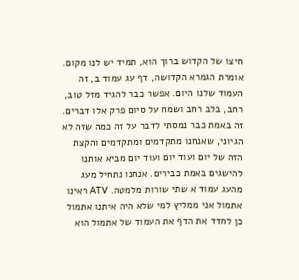חיצו של הקדוש ברוך הוא, תמיד יש לנו מקום. אומרת הגמרא הקדושה, דף עג עמוד ב, זה העמוד שלנו היום. אפשר כבר להגיד מזל טוב, רחב, בלב רחב ושמח על סיום פרק אלו דברים. זה באמת כבר נמסתי לדבר על זה כמה שזה לא הגיוני, שאנחנו מתקדמים ומתקדמים והקצת הזה של יום ועוד יום ועוד יום מביא אותנו להישגים באמת כבירים. אנחנו נתחיל מעג מהעג עמוד א שתי שורות מלמטה. ATV ראינו אתמול אני ממליץ למי שלא היה איתנו אתמול כן לחדד את הדף את העמוד של אתמול הוא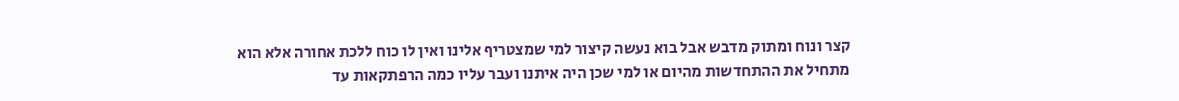קצר ונוח ומתוק מדבש אבל בוא נעשה קיצור למי שמצטריף אלינו ואין לו כוח ללכת אחורה אלא הוא מתחיל את ההתחדשות מהיום או למי שכן היה איתנו ועבר עליו כמה הרפתקאות עד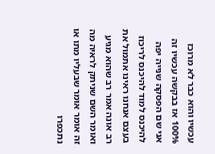עכשיו והוא כבר לא מרוכז 100% אז בבקשה עכשיו זה אני שם הפסקה שנייה יפה להיכנס למוד להיכנס לריכוז בעצם אנחנו ראינו אתמול את רב אונה אמר רב שהוא מגיע ואומר השם שניתק לראיה מה זה אומר אומר שבעליו מתו או נתכפרו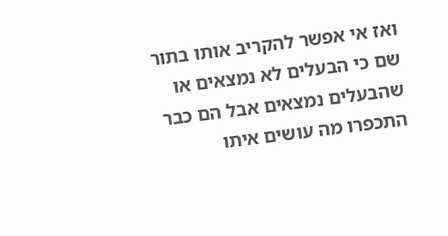ואז אי אפשר להקריב אותו בתור שם כי הבעלים לא נמצאים או שהבעלים נמצאים אבל הם כבר התכפרו מה עושים איתו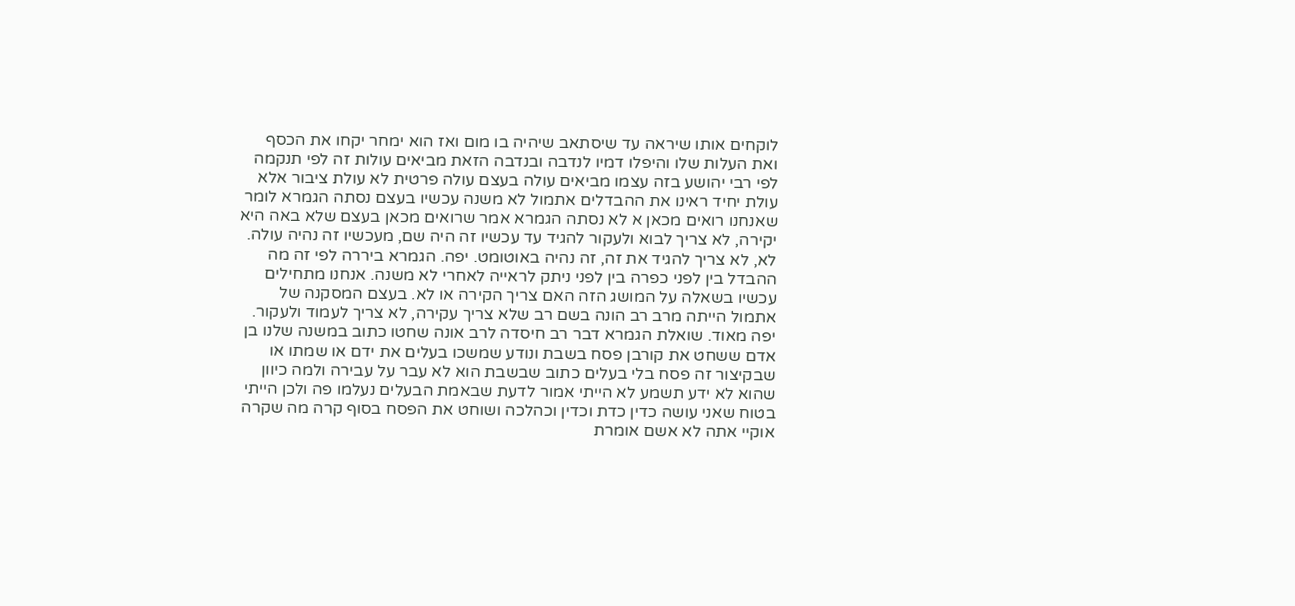לוקחים אותו שיראה עד שיסתאב שיהיה בו מום ואז הוא ימחר יקחו את הכסף ואת העלות שלו והיפלו דמיו לנדבה ובנדבה הזאת מביאים עולות זה לפי תנקמה לפי רבי יהושע בזה עצמו מביאים עולה בעצם עולה פרטית לא עולת ציבור אלא עולת יחיד ראינו את ההבדלים אתמול לא משנה עכשיו בעצם נסתה הגמרא לומר שאנחנו רואים מכאן א לא נסתה הגמרא אמר שרואים מכאן בעצם שלא באה היא יקירה, לא צריך לבוא ולעקור להגיד עד עכשיו זה היה שם, מעכשיו זה נהיה עולה. לא, לא צריך להגיד את זה, זה נהיה באוטומט. יפה. הגמרא ביררה לפי זה מה ההבדל בין לפני כפרה בין לפני ניתק לראייה לאחרי לא משנה. אנחנו מתחילים עכשיו בשאלה על המושג הזה האם צריך הקירה או לא. בעצם המסקנה של אתמול הייתה מרב רב הונה בשם רב שלא צריך עקירה, לא צריך לעמוד ולעקור. יפה מאוד. שואלת הגמרא דבר רב חיסדה לרב אונה שחטו כתוב במשנה שלנו בן אדם ששחט את קורבן פסח בשבת ונודע שמשכו בעלים את ידם או שמתו או שבקיצור זה פסח בלי בעלים כתוב שבשבת הוא לא עבר על עבירה ולמה כיוון שהוא לא ידע תשמע לא הייתי אמור לדעת שבאמת הבעלים נעלמו פה ולכן הייתי בטוח שאני עושה כדין כדת וכדין וכהלכה ושוחט את הפסח בסוף קרה מה שקרה אוקיי אתה לא אשם אומרת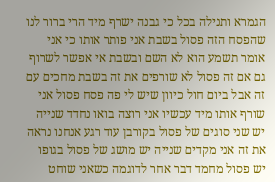הגמרא ותנילה בכל כי גבנה ישרף מיד הרי ברור לנו שהפסח הזה פסול בשבת אני פותר אותו כי אני אומר תשמע הוא לא השם ובשבת אי אפשר לשרוף גם אם זה פסול לא שורפים את זה בשבת מחכים עם זה אבל ביום חול כיוון שיש לי פה פסח פסול אני שורף אותו מיד עכשיו אני רוצה בואו נחדד שנייה יש שני סוגים של פסול בקורבן עוד רגע אנחנו נראה את זה אני מקדים שנייה יש מושג של פסול בגופו יש פסול מחמד דבר אחר לדוגמה כשאני שוחט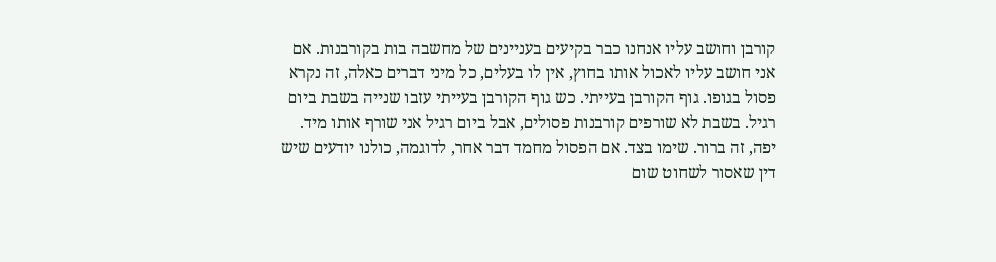קורבן וחושב עליו אנחנו כבר בקיעים בעניינים של מחשבה בות בקורבנות. אם אני חושב עליו לאכול אותו בחוץ, אין לו בעלים, כל מיני דברים כאלה, זה נקרא פסול בגופו. גוף הקורבן בעייתי. כש גוף הקורבן בעייתי עזבו שנייה בשבת ביום רגיל. בשבת לא שורפים קורבנות פסולים, אבל ביום רגיל אני שורף אותו מיד. יפה, זה ברור. שימו בצד. אם הפסול מחמד דבר אחר, לדוגמה, כולנו יודעים שיש דין שאסור לשחוט שום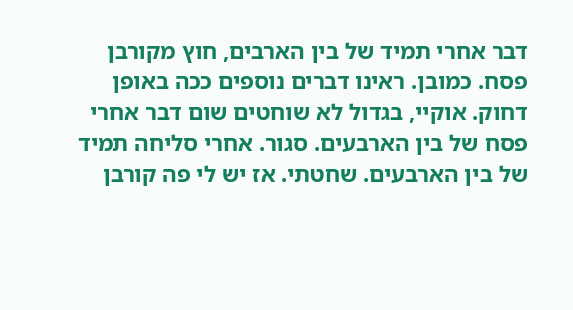דבר אחרי תמיד של בין הארבים, חוץ מקורבן פסח. כמובן. ראינו דברים נוספים ככה באופן דחוק. אוקיי, בגדול לא שוחטים שום דבר אחרי פסח של בין הארבעים. סגור. אחרי סליחה תמיד של בין הארבעים. שחטתי. אז יש לי פה קורבן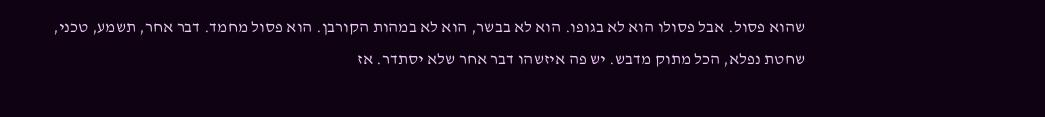שהוא פסול. אבל פסולו הוא לא בגופו. הוא לא בבשר, הוא לא במהות הקורבן. הוא פסול מחמד. דבר אחר, תשמע, טכני, שחטת נפלא, הכל מתוק מדבש. יש פה איזשהו דבר אחר שלא יסתדר. אז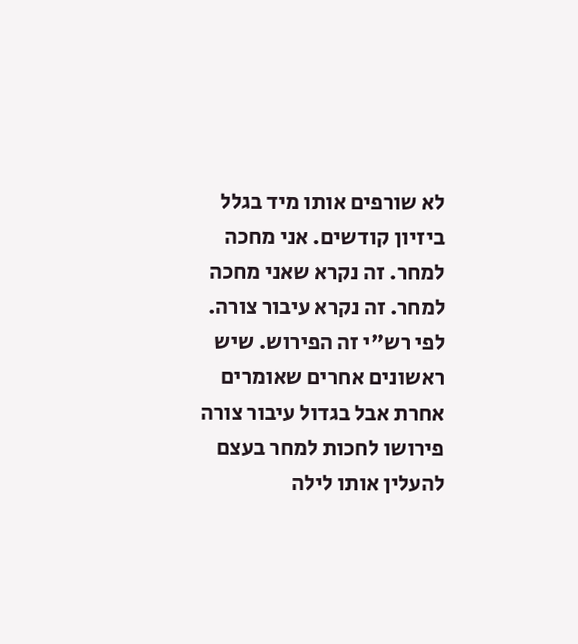לא שורפים אותו מיד בגלל ביזיון קודשים. אני מחכה למחר. זה נקרא שאני מחכה למחר. זה נקרא עיבור צורה. לפי רש"י זה הפירוש. שיש ראשונים אחרים שאומרים אחרת אבל בגדול עיבור צורה פירושו לחכות למחר בעצם להעלין אותו לילה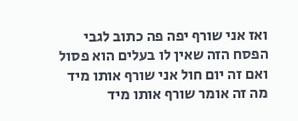ואז אני שורף יפה פה כתוב לגבי הפסח הזה שאין לו בעלים הוא פסול ואם זה יום חול אני שורף אותו מיד מה זה אומר שורף אותו מיד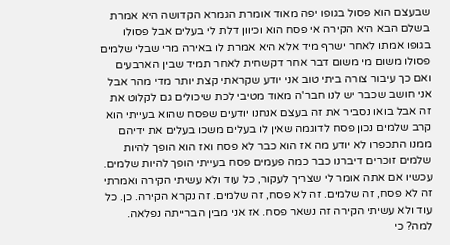שבעצם הוא פסול בגופו יפה מאוד אומרת הגמרא הקדושה היא אמרת בשלם הבא היא הקירה אי פסח הוא וכיוון דלת לי בעלים אבל פסולו בגופו אמתו לאחר ישרף מיד אלא היא אמרת לו באירה מרי שבלי שלמים פסולו משום מי משום דבר אחר דקשחית לאחר תמיד שבין הארבעים ואם כך עיבור צורה ביתי טוב אני יודע שקראתי קצת יותר מדי מהר אבל אני חושב שכבר יש לנו חבר'ה מאוד מטיבי לכת שיכולים גם לקלוט את זה אבל בואו נסביר את זה בעצם אנחנו יודעים שפסח שהוא בעייתי הוא קרב שלמים נכון פסח לדוגמה שאין לו בעלים משכו בעלים את ידיהם ממנו התכפרו לא יודע מה אז הוא כבר לא פסח ואז הוא הופך להיות שלמים זוכרים דיברנו כבר כמה פעמים פסח בעייתי הופך להיות שלמים. עכשיו אם אתה אומר לי שצריך לעקור, כל עוד ולא עשיתי הקירה ואמרתי זה לא פסח, זה שלמים. זה לא פסח, זה שלמים. זה נקרא הקירה. כן. כל עוד ולא עשיתי הקירה זה נשאר פסח. אז אני מבין הברייתה נפלאה. למה? כי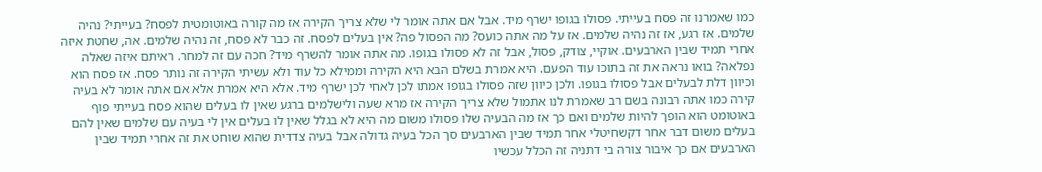כמו שאמרנו זה פסח בעייתי. פסולו בגופו ישרף מיד. אבל אם אתה אומר לי שלא צריך הקירה אז מה קורה באוטומטית לפסח? בעייתי? נהיה שלמים. אז רגע, אז זה נהיה שלמים. אז על מה אתה כועס? מה הפסול פה? אין בעלים לפסח. זה כבר לא פסח, זה נהיה שלמים. אה, שחטת איזה אחרי תמיד שבין הארבעים. אוקיי, צודק, פסול, אבל זה לא פסולו בגופו. מה אתה אומר להשרף מיד? חכה עם זה למחר. ראיתם איזה שאלה נפלאה? בואו נראה את זה בתוכו עוד הפעם. היא אמרת בשלם הבא היא הקירה וממילא כל עוד ולא עשיתי הקירה זה נותר פסח. אז פסח הוא וכיוון דלת לבעלים אבל פסולו בגופו. ולכן כיוון שזה פסולו בגופו אמתו לכן לאחי לכן ישרף מיד. אלא היא אמרת אלא אם אתה אומר לא בעיה קירה כמו אתה רבונה בשם רב שאמרת לנו אתמול שלא צריך הקירה אז מרא שעה ולישלמים ברגע שאין לו בעלים שהוא פסח בעייתי פוף באוטומט הוא הופך להיות שלמים ואם כך אז מה הבעיה שלו פסולו משום מה היא לא בגלל שאין לו בעלים אין לי בעיה עם שלמים שאין להם בעלים משום דבר אחר דקשחיטלי אחר תמיד שבין הארבעים סך הכל בעיה גדולה אבל בעיה צדדית שהוא שוחט את זה אחרי תמיד שבין הארבעים אם כך איבור צורה בי דתניה זה הכלל עכשיו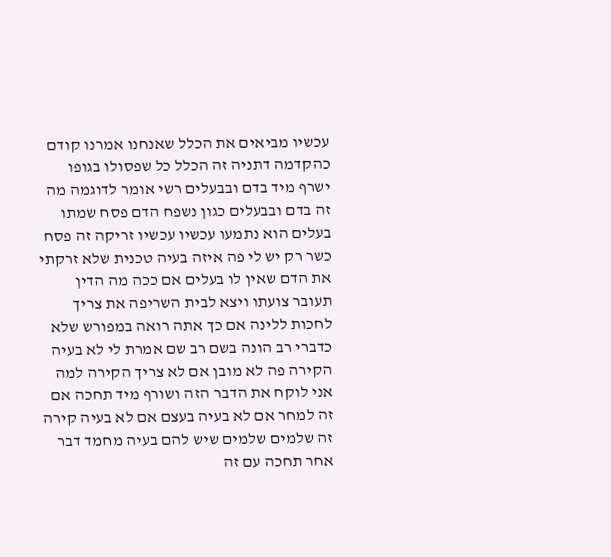עכשיו מביאים את הכלל שאנחנו אמרנו קודם כהקדמה דתניה זה הכלל כל שפסולו בגופו ישרף מיד בדם ובבעלים רשי אומר לדוגמה מה זה בדם ובבעלים כגון נשפח הדם פסח שמתו בעלים הוא נתמעו עכשיו עכשיו זריקה זה פסח כשר רק יש לי פה איזה בעיה טכנית שלא זרקתי את הדם שאין לו בעלים אם ככה מה הדין תעובר צועתו ויצא לבית השריפה את צריך לחכות ללינה אם כך אתה רואה במפורש שלא כדברי רב הונה בשם רב שם אמרת לי לא בעיה הקירה פה לא מובן אם לא צריך הקירה למה אני לוקח את הדבר הזה ושורף מיד תחכה אם זה למחר אם לא בעיה בעצם אם לא בעיה קירה זה שלמים שלמים שיש להם בעיה מחמד דבר אחר תחכה עם זה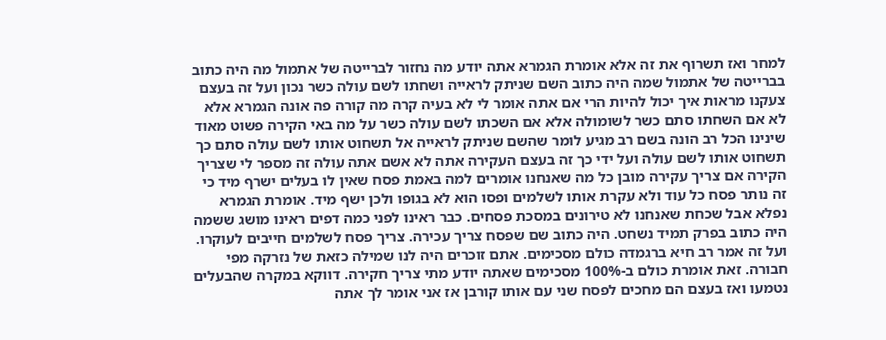למחר ואז תשרוף את זה אלא אומרת הגמרא אתה יודע מה נחזור לברייטה של אתמול מה היה כתוב בברייטה של אתמול שמה היה כתוב השם שניתק לראייה ושחתו לשם עולה כשר נכון ועל זה בעצם צעקנו מראות איך יכול להיות הרי אם אתה אומר לי לא בעיה קרה מה קורה פה אונה הגמרא אלא לא אם השחתו סתם כשר לשומולה אלא אם השכתו לשם עולה כשר על מה באי הקירה פשוט מאוד שינינו הכל רב הונה בשם רב מגיע לומר שהשם שניתק לראייה אל תשחוט אותו לשם עולה סתם כך תשחוט אותו לשם עולה ועל ידי כך זה בעצם העקירה אתה לא אשם אתה עולה זה מספר לי שצריך הקירה אם צריך עקירה מובן כל מה שאנחנו אומרים למה באמת פסח שאין לו בעלים ישרף מיד כי זה נותר פסח כל עוד ולא עקרת אותו לשלמים ופסו הוא לא בגופו ולכן ישף מיד. אומרת הגמרא נפלא אבל שכחת שאנחנו לא טירונים במסכת פסחים. כבר ראינו לפני כמה דפים ראינו מושג ששמה היה כתוב בפרק תמיד נשחט. היה כתוב שם שפסח צריך עכירה. צריך פסח לשלמים חייבים לעוקרו. ועל זה אמר רב חיא ברגמדה כולם מסכימים. אתם זוכרים היה לנו שמילה כזאת של נזרקה מפי חבורה. זאת אומרת כולם ב-100% מסכימים שאתה יודע מתי צריך חקירה. דווקא במקרה שהבעלים נטמעו ואז בעצם הם מחכים לפסח שני עם אותו קורבן אז אני אומר לך אתה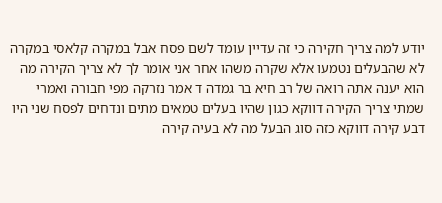יודע למה צריך חקירה כי זה עדיין עומד לשם פסח אבל במקרה קלאסי במקרה לא שהבעלים נטמעו אלא שקרה משהו אחר אני אומר לך לא צריך הקירה מה הוא יענה אתה רואה של רב חיא בר גמדה ד אמר נזרקה מפי חבורה ואמרי שמתי צריך הקירה דווקא כגון שהיו בעלים טמאים מתים ונדחים לפסח שני היו דבע קירה דווקא כזה סוג הבעל מה לא בעיה קירה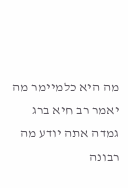מה היא כלמיימר מה יאמר רב חיא ברג גמדה אתה יודע מה רבונה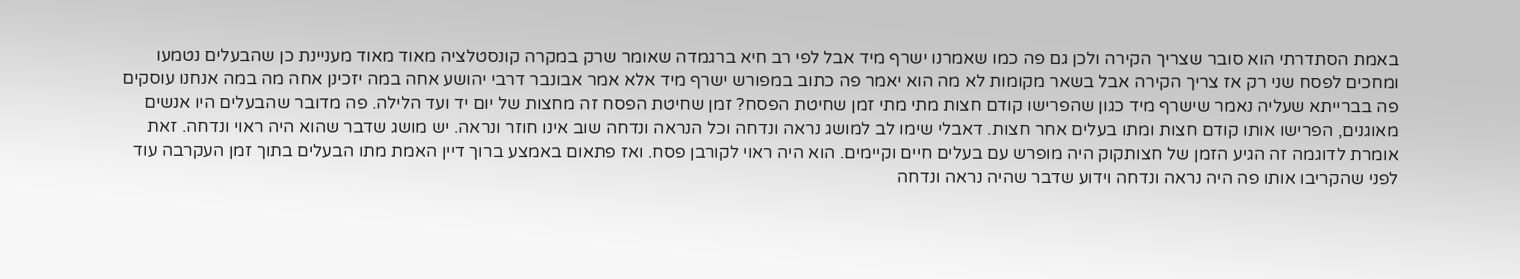באמת הסתדרתי הוא סובר שצריך הקירה ולכן גם פה כמו שאמרנו ישרף מיד אבל לפי רב חיא ברגמדה שאומר שרק במקרה קונסטלציה מאוד מאוד מעניינת כן שהבעלים נטמעו ומחכים לפסח שני רק אז צריך הקירה אבל בשאר מקומות לא מה הוא יאמר פה כתוב במפורש ישרף מיד אלא אמר אבונבר דרבי יהושע אחה במה יזכינן אחה מה במה אנחנו עוסקים פה בברייתא שעליה נאמר שישרף מיד כגון שהפרישו קודם חצות מתי מתי זמן שחיטת הפסח? זמן שחיטת הפסח זה מחצות של יום יד ועד הלילה. פה מדובר שהבעלים היו אנשים מאוגנים, הפרישו אותו קודם חצות ומתו בעלים אחר חצות. דאבלי שימו לב למושג נראה ונדחה וכל הנראה ונדחה שוב אינו חוזר ונראה. יש מושג שדבר שהוא היה ראוי ונדחה. זאת אומרת לדוגמה זה הגיע הזמן של חצותקוק היה מופרש עם בעלים חיים וקיימים. הוא היה ראוי לקורבן פסח. ואז פתאום באמצע ברוך דיין האמת מתו הבעלים בתוך זמן העקרבה עוד לפני שהקריבו אותו פה היה נראה ונדחה וידוע שדבר שהיה נראה ונדחה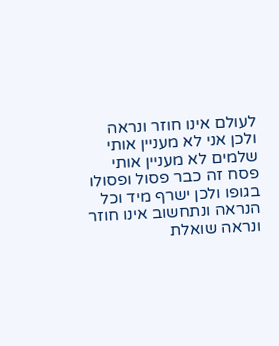לעולם אינו חוזר ונראה ולכן אני לא מעניין אותי שלמים לא מעניין אותי פסח זה כבר פסול ופסולו בגופו ולכן ישרף מיד וכל הנראה ונתחשוב אינו חוזר ונראה שואלת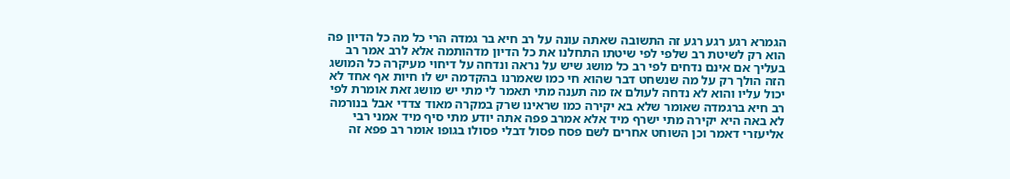הגמרא רגע רגע רגע זה התשובה שאתה עונה על רב חיא בר גמדה הרי כל מה כל הדיון פה הוא רק לשיטת רב שלפי לפי שיטתו התחלנו את כל הדיון מדהותמה אלא לרב אמר רב בעליך אם אינם נדחים לפי רב כל מושג שיש על נראה ונדחה על דיחוי מעיקרה כל המושג הזה הולך רק על מה שנשחט דבר שהוא חי כמו שאמרנו בהקדמה יש לו חיות אף אחד לא יכול עליו והוא לא נדחה לעולם אז מה תענה מתי תאמר לי מתי יש מושג זאת אומרת לפי רב חיא ברגמדה שאומר שלא בא יקירה כמו שראינו שרק במקרה מאוד צדדי אבל בנורמה לא באה היא יקירה מתי ישרף מיד אלא אמרב פפה אתה יודע מתי סיף מיד אמני רבי אליעזרי דאמר וכן השוחט אחרים לשם פסח פסול דבלי פסולו בגופו אומר רב פפא זה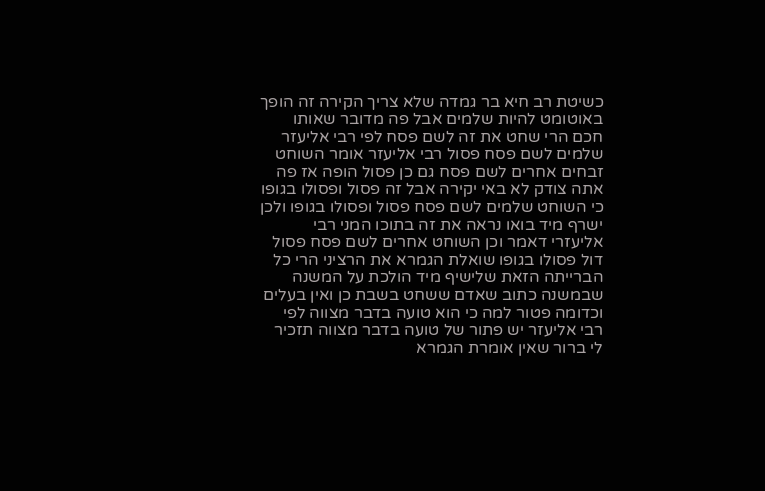כשיטת רב חיא בר גמדה שלא צריך הקירה זה הופך באוטומט להיות שלמים אבל פה מדובר שאותו חכם הרי שחט את זה לשם פסח לפי רבי אליעזר שלמים לשם פסח פסול רבי אליעזר אומר השוחט זבחים אחרים לשם פסח גם כן פסול הופה אז פה אתה צודק לא באי יקירה אבל זה פסול ופסולו בגופו כי השוחט שלמים לשם פסח פסול ופסולו בגופו ולכן ישרף מיד בואו נראה את זה בתוכו המני רבי אליעזרי דאמר וכן השוחט אחרים לשם פסח פסול דול פסולו בגופו שואלת הגמרא את הרציני הרי כל הברייתה הזאת שלישיף מיד הולכת על המשנה שבמשנה כתוב שאדם ששחט בשבת כן ואין בעלים וכדומה פטור למה כי הוא טועה בדבר מצווה לפי רבי אליעזר יש פתור של טועה בדבר מצווה תזכיר לי ברור שאין אומרת הגמרא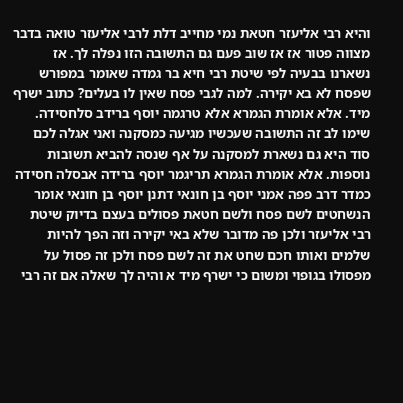והיא רבי אליעזר חטאת נמי מחייב דלת לרבי אליעזר טואה בדבר מצווה פטור אז אז שוב פעם גם התשובה הזו נפלה לך. אז נשארנו בבעיה לפי שיטת רבי חיא בר גמדה שאומר במפורש שפסח לא בא יקירה. למה לגבי פסח שאין לו בעלים? כתוב ישרף מיד. אלא אומרת הגמרא אלא טרגמה יוסף ברידב סלחסידה. שימו לב זה התשובה שעכשיו מגיעה כמסקנה ואני אגלה לכם סוד היא גם נשארת למסקנה על אף שנסה להביא תשובות נוספות. אלא אומרת הגמרא תריגמר יוסף ברידה אבסלה חסידה כמדר דרב פפה אמני יוסף בן חונאי דתנן יוסף בן חונאי אומר הנשחטים לשם פסח ולשם חטאת פסולים בעצם בדיוק שיטת רבי אליעזר ולכן פה מדובר שלא באי יקירה וזה הפך להיות שלמים ואותו חכם שחט את זה לשם פסח ולכן זה פסול על מפסולו בגופוי ומשום כי ישרף מיד א והיה לך שאלה אם זה רבי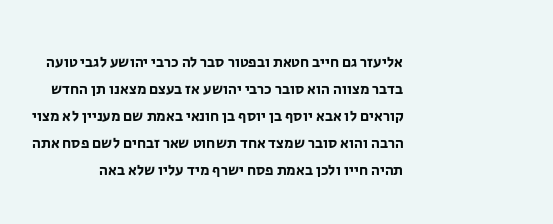אליעזר גם חייב חטאת ובפטור סבר לה כרבי יהושע לגבי טועה בדבר מצווה הוא סובר כרבי יהושע אז בעצם מצאנו תן החדש קוראים לו אבא יוסף בן יוסף בן חונאי באמת שם מעניין לא מצוי הרבה והוא סובר שמצד אחד תשחוט שאר זבחים לשם פסח אתה תהיה חייו ולכן באמת פסח ישרף מיד עליו שלא באה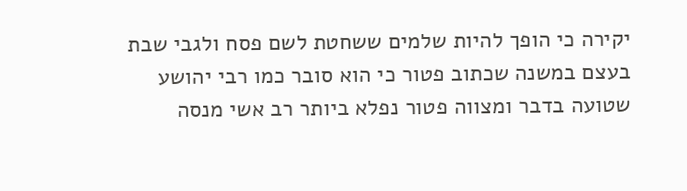יקירה כי הופך להיות שלמים ששחטת לשם פסח ולגבי שבת בעצם במשנה שכתוב פטור כי הוא סובר כמו רבי יהושע שטועה בדבר ומצווה פטור נפלא ביותר רב אשי מנסה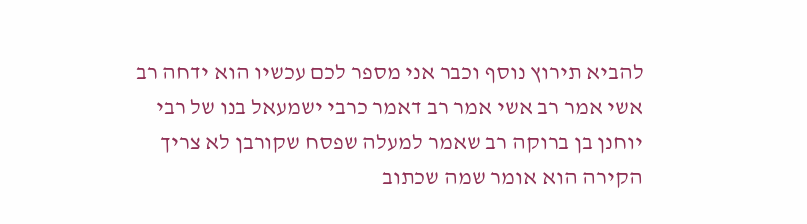להביא תירוץ נוסף וכבר אני מספר לכם עכשיו הוא ידחה רב אשי אמר רב אשי אמר רב דאמר כרבי ישמעאל בנו של רבי יוחנן בן ברוקה רב שאמר למעלה שפסח שקורבן לא צריך הקירה הוא אומר שמה שכתוב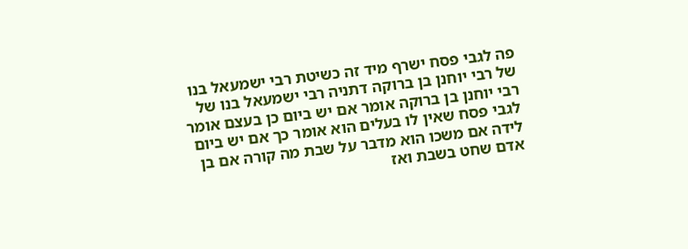פה לגבי פסח ישרף מיד זה כשיטת רבי ישמעאל בנו של רבי יוחנן בן ברוקה דתניה רבי ישמעאל בנו של רבי יוחנן בן ברוקה אומר אם יש ביום כן בעצם אומר לגבי פסח שאין לו בעלים הוא אומר כך אם יש ביום לידה אם משכו הוא מדבר על שבת מה קורה אם בן אדם שחט בשבת ואז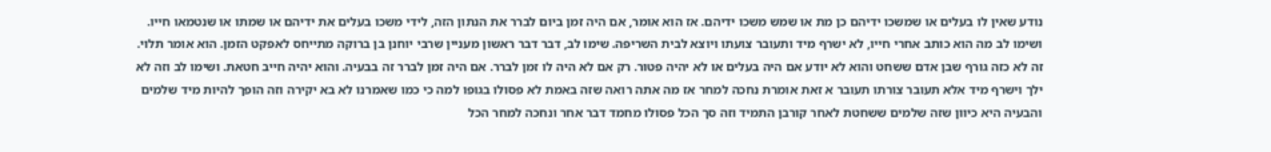נודע שאין לו בעלים או שמשכו ידיהם כן מת או שמש משכו ידיהם. אז הוא אומר, אם היה זמן ביום לברר את הנתון הזה, לידי משכו בעלים את ידיהם או שמתו או שנטמאו חייו. ושימו לב מה הוא כותב אחרי חייו, לא ישרף מיד ותעובר צועתו ויוצא לבית השריפה. שימו לב, דבר דבר ראשון מעניין שרבי יוחנן בן ברוקה מתייחס לאפקט הזמן. הוא אומר תלוי. זה לא כזה גורף שבן אדם ששחט והוא לא יודע אם היה בעלים או לא יהיה פטור. רק אם לא היה לו זמן לברר. אם היה זמן לברר זה בבעיה. והוא יהיה חייב חטאת. ושימו לב וזה לא ילך וישרף מיד אלא תעובר צורתו תעובר א זאת אומרת נחכה למחר אז מה אתה רואה שזה באמת לא פסולו בגופו למה כי כמו שאמרנו לא בא יקירה וזה הופך להיות מיד שלמים והבעיה היא כיוון שזה שלמים ששחטת לאחר קורבן התמיד וזה סך הכל פסולו מחמד דבר אחר ונחכה למחר הכל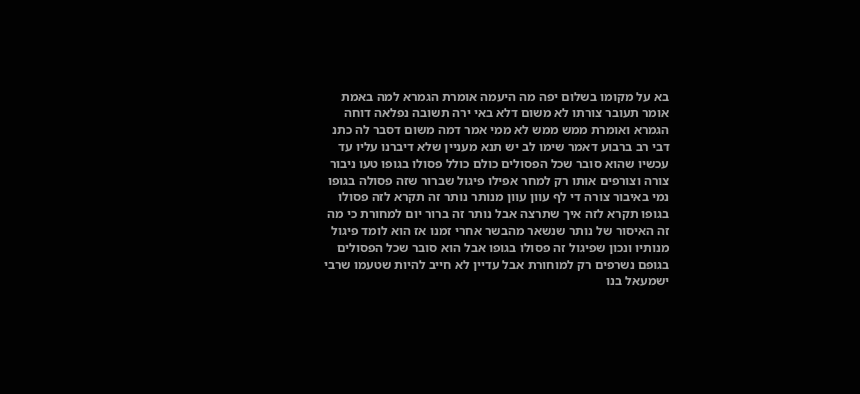בא על מקומו בשלום יפה מה היעמה אומרת הגמרא למה באמת אומר תעובר צורתו לא משום דלא באי ירה תשובה נפלאה דוחה הגמרא ואומרת ממש ממש לא ממי אמר דמה משום דסבר לה כתנ דבי רב ברבוע דאמר שימו לב יש תנא מעניין שלא דיברנו עליו עד עכשיו שהוא סובר שכל הפסולים כולם כולל פסולו בגופו טעו ניבור צורה וצורפים אותו רק למחר אפילו פיגול שברור שזה פסולה בגופו נמי באיבור צורה די לף עוון עוון מנותר נותר זה תקרא לזה פסולו בגופו תקרא לזה איך שתרצה אבל נותר זה ברור יום למחורת כי מה זה האיסור של נותר שנשאר מהבשר אחרי זמנו אז הוא לומד פיגול מנותיו ונכון שפיגול זה פסולו בגופו אבל הוא סובר שכל הפסולים בגופם נשרפים רק למוחורת אבל עדיין לא חייב להיות שטעמו שרבי ישמעאל בנו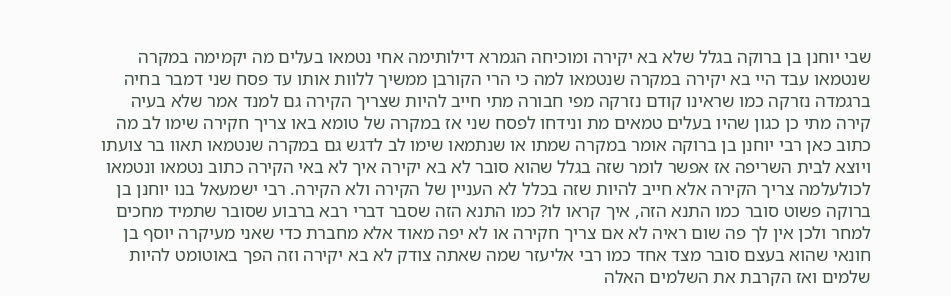שבי יוחנן בן ברוקה בגלל שלא בא יקירה ומוכיחה הגמרא דילותימה אחי נטמאו בעלים מה יקמימה במקרה שנטמאו עבד היי בא יקירה במקרה שנטמאו למה כי הרי הקורבן ממשיך ללוות אותו עד פסח שני דמבר בחיה ברגמדה נזרקה כמו שראינו קודם נזרקה מפי חבורה מתי חייב להיות שצריך הקירה גם למנד אמר שלא בעיה קירה מתי כן כגון שהיו בעלים טמאים מת ונידחו לפסח שני אז במקרה של טומא באו צריך חקירה שימו לב מה כתוב כאן רבי יוחנן בן ברוקה אומר במקרה שמתו או שנתמאו שימו לב לדגש גם במקרה שנטמאו תאוו בר צועתו ויוצא לבית השריפה אז אפשר לומר שזה בגלל שהוא סובר לא בא יקירה איך לא באי הקירה כתוב נטמאו ונטמאו לכולעלמה צריך הקירה אלא חייב להיות שזה בכלל לא העניין של הקירה ולא הקירה. רבי ישמעאל בנו יוחנן בן ברוקה פשוט סובר כמו התנא הזה, איך קראו לו? כמו התנא הזה שסבר דברי רבא ברבוע שסובר שתמיד מחכים למחר ולכן אין לך פה שום ראיה לא אם צריך חקירה או לא יפה מאוד אלא מחברת כדי שאני מעיקרה יוסף בן חונאי שהוא בעצם סובר מצד אחד כמו רבי אליעזר שמה שאתה צודק לא בא יקירה וזה הפך באוטומט להיות שלמים ואז הקרבת את השלמים האלה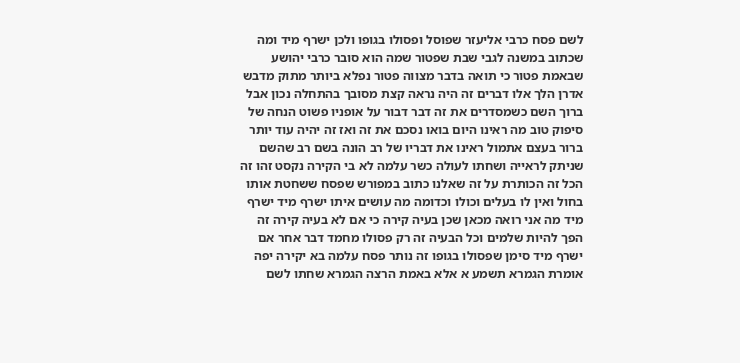לשם פסח כרבי אליעזר שפוסל ופסולו בגופו ולכן ישרף מיד ומה שכתוב במשנה לגבי שבת שפטור שמה הוא סובר כרבי יהושע שבאמת פטור כי תואה בדבר מצווה פטור נפלא ביותר מתוק מדבש אדרן הלך אלו דברים זה היה נראה קצת מסובך בהתחלה נכון אבל ברוך השם כשמסדרים את זה דבר דבור על אופניו פשוט הנחה של סיפוק טוב מה ראינו היום בואו נסכם את זה ואז זה יהיה עוד יותר ברור בעצם אתמול ראינו את דבריו של רב הונה בשם רב שהשם שניתק לראייה ושחתו לעולה כשר עלמה לא בי הקירה נקסט זהו זה הכל זה הכותרת על זה שאלנו כתוב במפורש שפסח ששחטת אותו בחול ואין לו בעלים וכולו וכדומה מה עושים איתו ישרף מיד ישרף מיד מה אני רואה מכאן שכן בעיה קירה כי אם לא בעיה קירה זה הפך להיות שלמים וכל הבעיה זה רק פסולו מחמד דבר אחר אם ישרף מיד סימן שפסולו בגופו זה נותר פסח עלמה בא יקירה יפה אומרת הגמרא תשמע א אלא באמת הרצה הגמרא שחתו לשם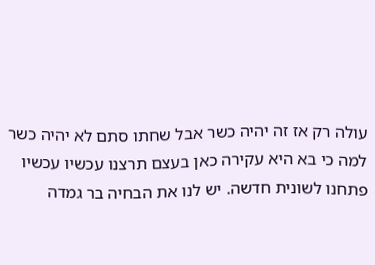עולה רק אז זה יהיה כשר אבל שחתו סתם לא יהיה כשר למה כי בא היא עקירה כאן בעצם תרצנו עכשיו עכשיו פתחנו לשונית חדשה. יש לנו את הבחיה בר גמדה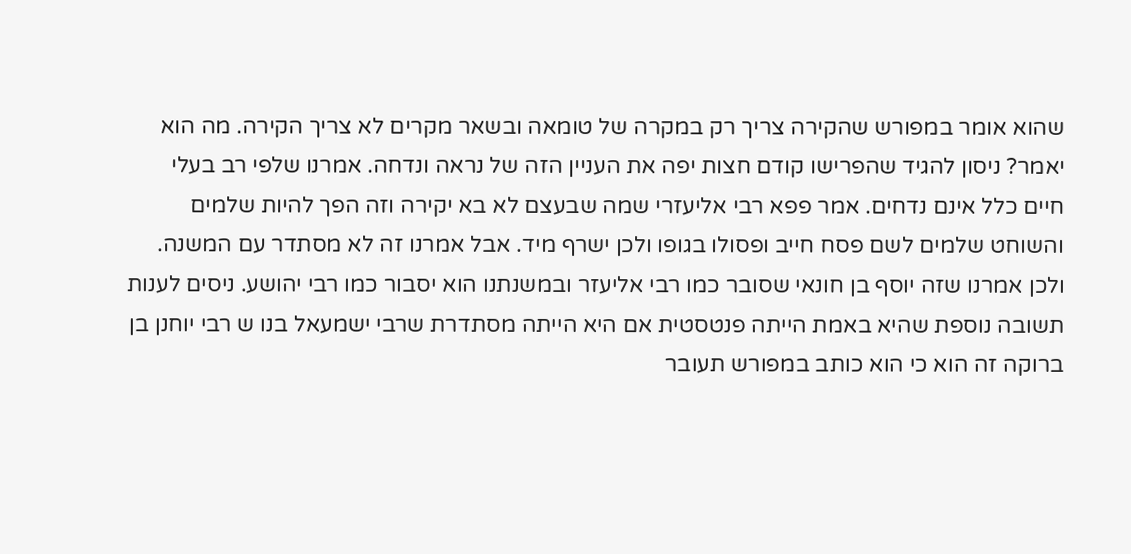שהוא אומר במפורש שהקירה צריך רק במקרה של טומאה ובשאר מקרים לא צריך הקירה. מה הוא יאמר? ניסון להגיד שהפרישו קודם חצות יפה את העניין הזה של נראה ונדחה. אמרנו שלפי רב בעלי חיים כלל אינם נדחים. אמר פפא רבי אליעזרי שמה שבעצם לא בא יקירה וזה הפך להיות שלמים והשוחט שלמים לשם פסח חייב ופסולו בגופו ולכן ישרף מיד. אבל אמרנו זה לא מסתדר עם המשנה. ולכן אמרנו שזה יוסף בן חונאי שסובר כמו רבי אליעזר ובמשנתנו הוא יסבור כמו רבי יהושע. ניסים לענות תשובה נוספת שהיא באמת הייתה פנטסטית אם היא הייתה מסתדרת שרבי ישמעאל בנו ש רבי יוחנן בן ברוקה זה הוא כי הוא כותב במפורש תעובר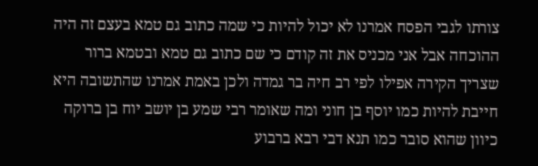צורתו לגבי הפסח אמרנו לא יכול להיות כי שמה כתוב גם טמא בעצם זה היה ההוכחה אבל אני מכניס את זה קודם כי שם כתוב גם טמא ובטמא ברור שצריך הקירה אפילו לפי רב חיה בר גמדה ולכן באמת אמרנו שהתשובה היא חייבת להיות כמו יוסף בן חוני ומה שאומר רבי שמע בן יושב יוח בן ברוקה כיוון שהוא סובר כמו תנא דבי רבא ברבוע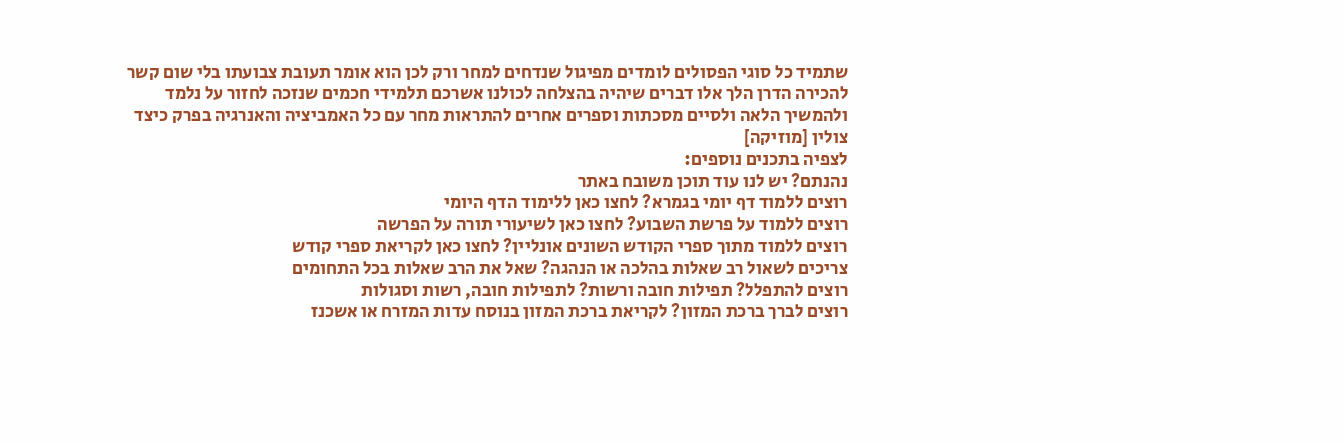שתמיד כל סוגי הפסולים לומדים מפיגול שנדחים למחר ורק לכן הוא אומר תעובת צבועתו בלי שום קשר להכירה הדרן הלך אלו דברים שיהיה בהצלחה לכולנו אשרכם תלמידי חכמים שנזכה לחזור על נלמד ולהמשיך הלאה ולסיים מסכתות וספרים אחרים להתראות מחר עם כל האמביציה והאנרגיה בפרק כיצד צולין [מוזיקה]
לצפיה בתכנים נוספים:
נהנתם? יש לנו עוד תוכן משובח באתר
רוצים ללמוד דף יומי בגמרא? לחצו כאן ללימוד הדף היומי
רוצים ללמוד על פרשת השבוע? לחצו כאן לשיעורי תורה על הפרשה
רוצים ללמוד מתוך ספרי הקודש השונים אונליין? לחצו כאן לקריאת ספרי קודש
צריכים לשאול רב שאלות בהלכה או הנהגה? שאל את הרב שאלות בכל התחומים
רוצים להתפלל? תפילות חובה ורשות? לתפילות חובה, רשות וסגולות
רוצים לברך ברכת המזון? לקריאת ברכת המזון בנוסח עדות המזרח או אשכנז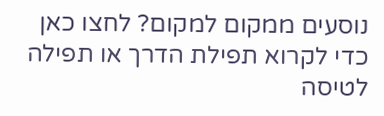נוסעים ממקום למקום? לחצו כאן כדי לקרוא תפילת הדרך או תפילה לטיסה